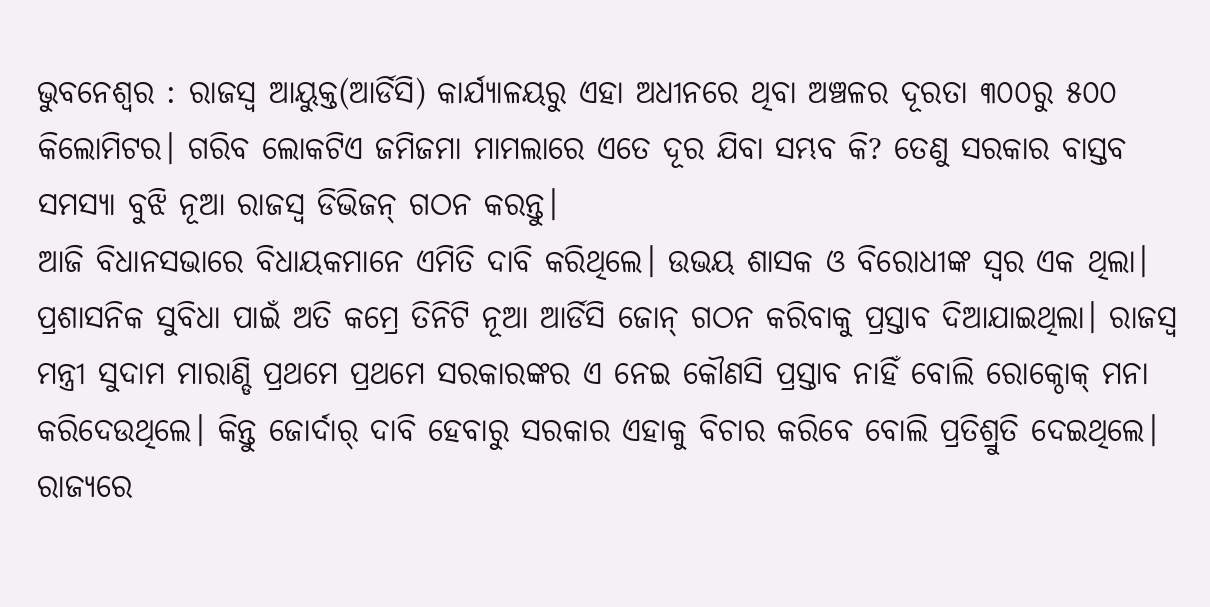ଭୁବନେଶ୍ବର : ରାଜସ୍ବ ଆୟୁକ୍ତ(ଆର୍ଡିସି) କାର୍ଯ୍ୟାଳୟରୁ ଏହା ଅଧୀନରେ ଥିବା ଅଞ୍ଚଳର ଦୂରତା ୩୦୦ରୁ ୫୦୦ କିଲୋମିଟର। ଗରିବ ଲୋକଟିଏ ଜମିଜମା ମାମଲାରେ ଏତେ ଦୂର ଯିବା ସମ୍ଭବ କି? ତେଣୁ ସରକାର ବାସ୍ତବ ସମସ୍ୟା ବୁଝି ନୂଆ ରାଜସ୍ବ ଡିଭିଜନ୍ ଗଠନ କରନ୍ତୁ।
ଆଜି ବିଧାନସଭାରେ ବିଧାୟକମାନେ ଏମିତି ଦାବି କରିଥିଲେ। ଉଭୟ ଶାସକ ଓ ବିରୋଧୀଙ୍କ ସ୍ବର ଏକ ଥିଲା। ପ୍ରଶାସନିକ ସୁବିଧା ପାଇଁ ଅତି କମ୍ରେ ତିନିଟି ନୂଆ ଆର୍ଡିସି ଜୋନ୍ ଗଠନ କରିବାକୁ ପ୍ରସ୍ତାବ ଦିଆଯାଇଥିଲା। ରାଜସ୍ବ ମନ୍ତ୍ରୀ ସୁଦାମ ମାରାଣ୍ଡି ପ୍ରଥମେ ପ୍ରଥମେ ସରକାରଙ୍କର ଏ ନେଇ କୌଣସି ପ୍ରସ୍ତାବ ନାହିଁ ବୋଲି ରୋକ୍ଠୋକ୍ ମନା କରିଦେଉଥିଲେ। କିନ୍ତୁ ଜୋର୍ଦାର୍ ଦାବି ହେବାରୁ ସରକାର ଏହାକୁ ବିଚାର କରିବେ ବୋଲି ପ୍ରତିଶ୍ରୁତି ଦେଇଥିଲେ।
ରାଜ୍ୟରେ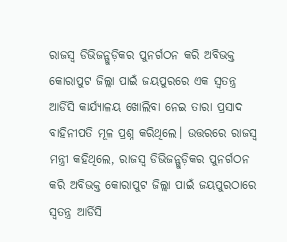ରାଜସ୍ବ ଡିଭିଜନ୍ଗୁଡ଼ିକର ପୁନର୍ଗଠନ କରି ଅବିଭକ୍ତ କୋରାପୁଟ ଜିଲ୍ଲା ପାଇଁ ଜୟପୁରରେ ଏକ ସ୍ବତନ୍ତ୍ର ଆର୍ଡିସି କାର୍ଯ୍ୟାଳୟ ଖୋଲିବା ନେଇ ତାରା ପ୍ରସାଦ ବାହିନୀପତି ମୂଳ ପ୍ରଶ୍ନ କରିଥିଲେ। ଉତ୍ତରରେ ରାଜସ୍ବ ମନ୍ତ୍ରୀ କହିଥିଲେ, ରାଜସ୍ବ ଡିଭିଜନ୍ଗୁଡ଼ିକର ପୁନର୍ଗଠନ କରି ଅବିଭକ୍ତ କୋରାପୁଟ ଜିଲ୍ଲା ପାଇଁ ଜୟପୁରଠାରେ ସ୍ବତନ୍ତ୍ର ଆର୍ଡିସି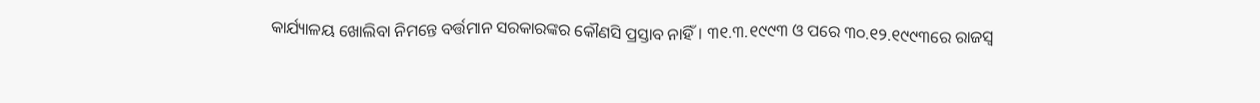କାର୍ଯ୍ୟାଳୟ ଖୋଲିବା ନିମନ୍ତେ ବର୍ତ୍ତମାନ ସରକାରଙ୍କର କୌଣସି ପ୍ରସ୍ତାବ ନାହିଁ। ୩୧.୩.୧୯୯୩ ଓ ପରେ ୩୦.୧୨.୧୯୯୩ରେ ରାଜସ୍ବ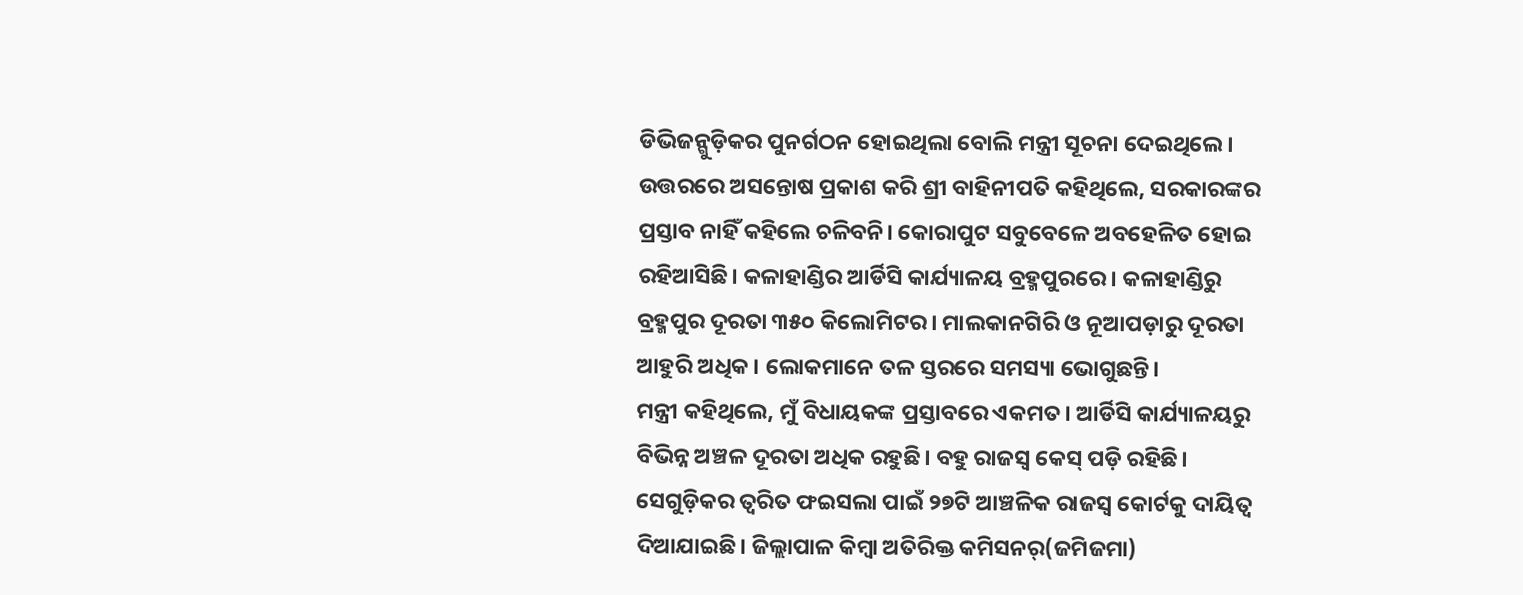ଡିଭିଜନ୍ଗୁଡ଼ିକର ପୁନର୍ଗଠନ ହୋଇଥିଲା ବୋଲି ମନ୍ତ୍ରୀ ସୂଚନା ଦେଇଥିଲେ।
ଉତ୍ତରରେ ଅସନ୍ତୋଷ ପ୍ରକାଶ କରି ଶ୍ରୀ ବାହିନୀପତି କହିଥିଲେ, ସରକାରଙ୍କର ପ୍ରସ୍ତାବ ନାହିଁ କହିଲେ ଚଳିବନି। କୋରାପୁଟ ସବୁବେଳେ ଅବହେଳିତ ହୋଇ ରହିଆସିଛି। କଳାହାଣ୍ଡିର ଆର୍ଡିସି କାର୍ଯ୍ୟାଳୟ ବ୍ରହ୍ମପୁରରେ। କଳାହାଣ୍ଡିରୁ ବ୍ରହ୍ମପୁର ଦୂରତା ୩୫୦ କିଲୋମିଟର। ମାଲକାନଗିରି ଓ ନୂଆପଡ଼ାରୁ ଦୂରତା ଆହୁରି ଅଧିକ। ଲୋକମାନେ ତଳ ସ୍ତରରେ ସମସ୍ୟା ଭୋଗୁଛନ୍ତି।
ମନ୍ତ୍ରୀ କହିଥିଲେ, ମୁଁ ବିଧାୟକଙ୍କ ପ୍ରସ୍ତାବରେ ଏକମତ। ଆର୍ଡିସି କାର୍ଯ୍ୟାଳୟରୁ ବିଭିନ୍ନ ଅଞ୍ଚଳ ଦୂରତା ଅଧିକ ରହୁଛି। ବହୁ ରାଜସ୍ବ କେସ୍ ପଡ଼ି ରହିଛି। ସେଗୁଡ଼ିକର ତ୍ବରିତ ଫଇସଲା ପାଇଁ ୨୭ଟି ଆଞ୍ଚଳିକ ରାଜସ୍ବ କୋର୍ଟକୁ ଦାୟିତ୍ବ ଦିଆଯାଇଛି। ଜିଲ୍ଲାପାଳ କିମ୍ବା ଅତିରିକ୍ତ କମିସନର୍(ଜମିଜମା)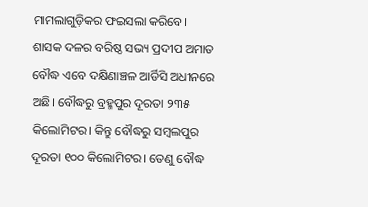ମାମଲାଗୁଡ଼ିକର ଫଇସଲା କରିବେ।
ଶାସକ ଦଳର ବରିଷ୍ଠ ସଭ୍ୟ ପ୍ରଦୀପ ଅମାତ ବୌଦ୍ଧ ଏବେ ଦକ୍ଷିଣାଞ୍ଚଳ ଆର୍ଡିସି ଅଧୀନରେ ଅଛି। ବୌଦ୍ଧରୁ ବ୍ରହ୍ମପୁର ଦୂରତା ୨୩୫ କିଲୋମିଟର। କିନ୍ତୁ ବୌଦ୍ଧରୁ ସମ୍ବଲପୁର ଦୂରତା ୧୦୦ କିଲୋମିଟର। ତେଣୁ ବୌଦ୍ଧ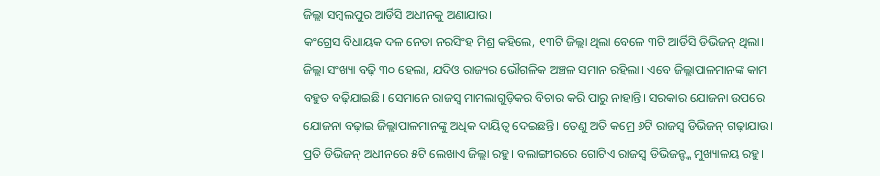ଜିଲ୍ଲା ସମ୍ବଲପୁର ଆର୍ଡିସି ଅଧୀନକୁ ଅଣାଯାଉ।
କଂଗ୍ରେସ ବିଧାୟକ ଦଳ ନେତା ନରସିଂହ ମିଶ୍ର କହିଲେ, ୧୩ଟି ଜିଲ୍ଲା ଥିଲା ବେଳେ ୩ଟି ଆର୍ଡିସି ଡିଭିଜନ୍ ଥିଲା। ଜିଲ୍ଲା ସଂଖ୍ୟା ବଢ଼ି ୩୦ ହେଲା, ଯଦିଓ ରାଜ୍ୟର ଭୌଗଳିକ ଅଞ୍ଚଳ ସମାନ ରହିଲା। ଏବେ ଜିଲ୍ଲାପାଳମାନଙ୍କ କାମ ବହୁତ ବଢ଼ିଯାଇଛି। ସେମାନେ ରାଜସ୍ବ ମାମଲାଗୁଡ଼ିକର ବିଚାର କରି ପାରୁ ନାହାନ୍ତି। ସରକାର ଯୋଜନା ଉପରେ ଯୋଜନା ବଢ଼ାଇ ଜିଲ୍ଲାପାଳମାନଙ୍କୁ ଅଧିକ ଦାୟିତ୍ବ ଦେଇଛନ୍ତି। ତେଣୁ ଅତି କମ୍ରେ ୬ଟି ରାଜସ୍ବ ଡିଭିଜନ୍ ଗଢ଼ାଯାଉ। ପ୍ରତି ଡିଭିଜନ୍ ଅଧୀନରେ ୫ଟି ଲେଖାଏ ଜିଲ୍ଲା ରହୁ। ବଲାଙ୍ଗୀରରେ ଗୋଟିଏ ରାଜସ୍ବ ଡିଭିଜନ୍ଙ୍କ ମୁଖ୍ୟାଳୟ ରହୁ।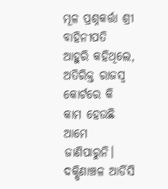ମୂଳ ପ୍ରଶ୍ନକର୍ତ୍ତା ଶ୍ରୀ ବାହିନୀପତି ଆହୁରି କହିଥିଲେ, ଅତିରିକ୍ତ ରାଜସ୍ବ କୋର୍ଟରେ କି କାମ ହେଉଛି ଆମେ ଜାଣିପାରୁନି। ଦକ୍ଷିଣାଞ୍ଚଳ ଆର୍ଡିସି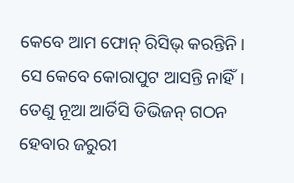କେବେ ଆମ ଫୋନ୍ ରିସିଭ୍ କରନ୍ତିନି। ସେ କେବେ କୋରାପୁଟ ଆସନ୍ତି ନାହିଁ। ତେଣୁ ନୂଆ ଆର୍ଡିସି ଡିଭିଜନ୍ ଗଠନ ହେବାର ଜରୁରୀ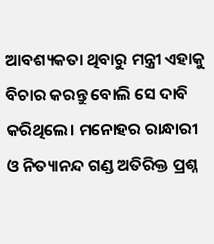ଆବଶ୍ୟକତା ଥିବାରୁ ମନ୍ତ୍ରୀ ଏହାକୁ ବିଚାର କରନ୍ତୁ ବୋଲି ସେ ଦାବି କରିଥିଲେ। ମନୋହର ରାନ୍ଧାରୀ ଓ ନିତ୍ୟାନନ୍ଦ ଗଣ୍ଡ ଅତିରିକ୍ତ ପ୍ରଶ୍ନ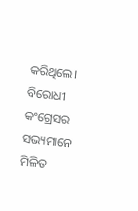କରିଥିଲେ।
ବିରୋଧୀ କଂଗ୍ରେସର ସଭ୍ୟମାନେ ମିଳିତ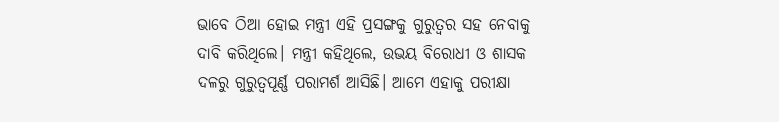ଭାବେ ଠିଆ ହୋଇ ମନ୍ତ୍ରୀ ଏହି ପ୍ରସଙ୍ଗକୁ ଗୁରୁତ୍ବର ସହ ନେବାକୁ ଦାବି କରିଥିଲେ। ମନ୍ତ୍ରୀ କହିଥିଲେ, ଉଭୟ ବିରୋଧୀ ଓ ଶାସକ ଦଳରୁ ଗୁରୁତ୍ବପୂର୍ଣ୍ଣ ପରାମର୍ଶ ଆସିଛି। ଆମେ ଏହାକୁ ପରୀକ୍ଷା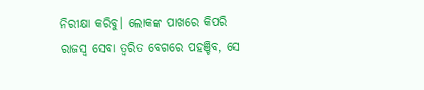ନିରୀକ୍ଷା କରିବୁ। ଲୋକଙ୍କ ପାଖରେ କିପରି ରାଜସ୍ବ ସେବା ତ୍ବରିତ ବେଗରେ ପହଞ୍ଚିବ, ସେ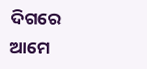ଦିଗରେ ଆମେ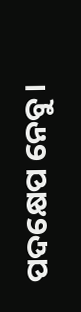ପଦକ୍ଷେପ ନେବୁ।